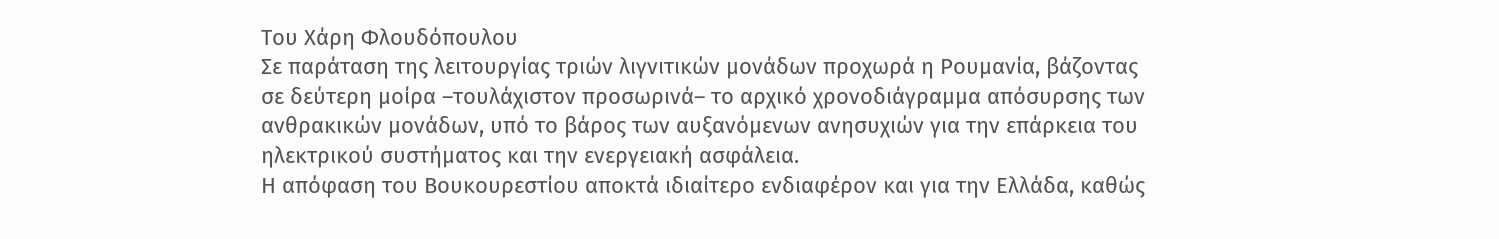Του Χάρη Φλουδόπουλου
Σε παράταση της λειτουργίας τριών λιγνιτικών μονάδων προχωρά η Ρουμανία, βάζοντας σε δεύτερη μοίρα –τουλάχιστον προσωρινά– το αρχικό χρονοδιάγραμμα απόσυρσης των ανθρακικών μονάδων, υπό το βάρος των αυξανόμενων ανησυχιών για την επάρκεια του ηλεκτρικού συστήματος και την ενεργειακή ασφάλεια.
Η απόφαση του Βουκουρεστίου αποκτά ιδιαίτερο ενδιαφέρον και για την Ελλάδα, καθώς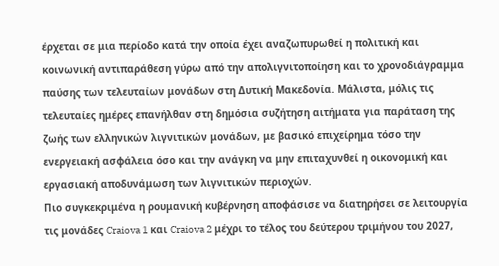έρχεται σε μια περίοδο κατά την οποία έχει αναζωπυρωθεί η πολιτική και κοινωνική αντιπαράθεση γύρω από την απολιγνιτοποίηση και το χρονοδιάγραμμα παύσης των τελευταίων μονάδων στη Δυτική Μακεδονία. Μάλιστα, μόλις τις τελευταίες ημέρες επανήλθαν στη δημόσια συζήτηση αιτήματα για παράταση της ζωής των ελληνικών λιγνιτικών μονάδων, με βασικό επιχείρημα τόσο την ενεργειακή ασφάλεια όσο και την ανάγκη να μην επιταχυνθεί η οικονομική και εργασιακή αποδυνάμωση των λιγνιτικών περιοχών.
Πιο συγκεκριμένα η ρουμανική κυβέρνηση αποφάσισε να διατηρήσει σε λειτουργία τις μονάδες Craiova 1 και Craiova 2 μέχρι το τέλος του δεύτερου τριμήνου του 2027,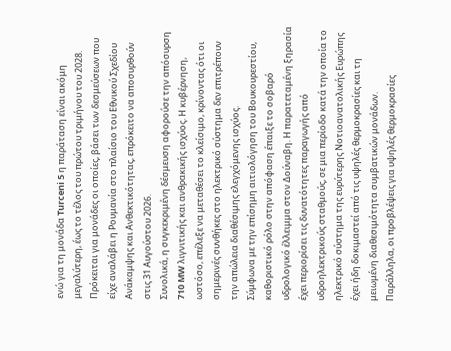ενώ για τη μονάδα Turceni 5 η παράταση είναι ακόμη μεγαλύτερη, έως το τέλος του πρώτου τριμήνου του 2028.
Πρόκειται για μονάδες οι οποίες, βάσει των δεσμεύσεων που είχε αναλάβει η Ρουμανία στο πλαίσιο του Εθνικού Σχεδίου Ανάκαμψης και Ανθεκτικότητας, επρόκειτο να αποσυρθούν στις 31 Αυγούστου 2026.
Συνολικά, η συγκεκριμένη δέσμευση αφορούσε την απόσυρση 710 MW λιγνιτικής και ανθρακικής ισχύος. Η κυβέρνηση, ωστόσο, επέλεξε να μεταθέσει το κλείσιμο, κρίνοντας ότι οι σημερινές συνθήκες στο ηλεκτρικό σύστημα δεν επιτρέπουν την απώλεια διαθέσιμης ελεγχόμενης ισχύος.
Σύμφωνα με την επίσημη αιτιολόγηση του Βουκουρεστίου, καθοριστικό ρόλο στην απόφαση έπαιξε το σοβαρό υδρολογικό έλλειμμα στον Δούναβη. Η παρατεταμένη ξηρασία έχει περιορίσει τις δυνατότητες παραγωγής από υδροηλεκτρικούς σταθμούς, σε μια περίοδο κατά την οποία το ηλεκτρικό σύστημα της ευρύτερης Νοτιοανατολικής Ευρώπης έχει ήδη δοκιμαστεί από τις υψηλές θερμοκρασίες και τη μειωμένη διαθεσιμότητα συμβατικών μονάδων.
Παράλληλα, οι προβλέψεις για υψηλές θερμοκρασίες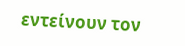εντείνουν τον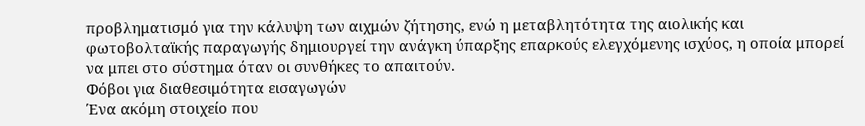προβληματισμό για την κάλυψη των αιχμών ζήτησης, ενώ η μεταβλητότητα της αιολικής και φωτοβολταϊκής παραγωγής δημιουργεί την ανάγκη ύπαρξης επαρκούς ελεγχόμενης ισχύος, η οποία μπορεί να μπει στο σύστημα όταν οι συνθήκες το απαιτούν.
Φόβοι για διαθεσιμότητα εισαγωγών
Ένα ακόμη στοιχείο που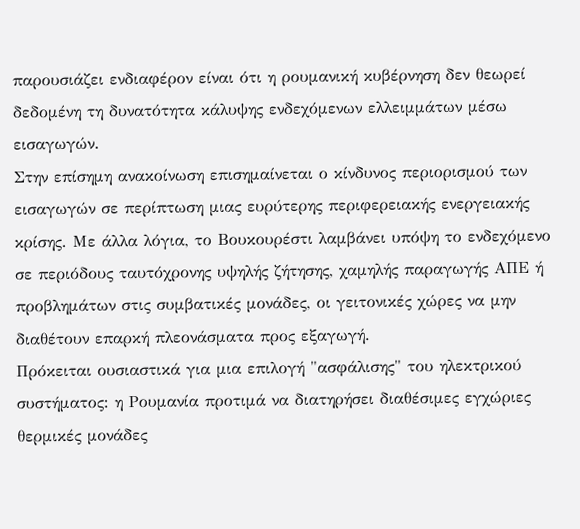παρουσιάζει ενδιαφέρον είναι ότι η ρουμανική κυβέρνηση δεν θεωρεί δεδομένη τη δυνατότητα κάλυψης ενδεχόμενων ελλειμμάτων μέσω εισαγωγών.
Στην επίσημη ανακοίνωση επισημαίνεται ο κίνδυνος περιορισμού των εισαγωγών σε περίπτωση μιας ευρύτερης περιφερειακής ενεργειακής κρίσης. Με άλλα λόγια, το Βουκουρέστι λαμβάνει υπόψη το ενδεχόμενο σε περιόδους ταυτόχρονης υψηλής ζήτησης, χαμηλής παραγωγής ΑΠΕ ή προβλημάτων στις συμβατικές μονάδες, οι γειτονικές χώρες να μην διαθέτουν επαρκή πλεονάσματα προς εξαγωγή.
Πρόκειται ουσιαστικά για μια επιλογή "ασφάλισης" του ηλεκτρικού συστήματος: η Ρουμανία προτιμά να διατηρήσει διαθέσιμες εγχώριες θερμικές μονάδες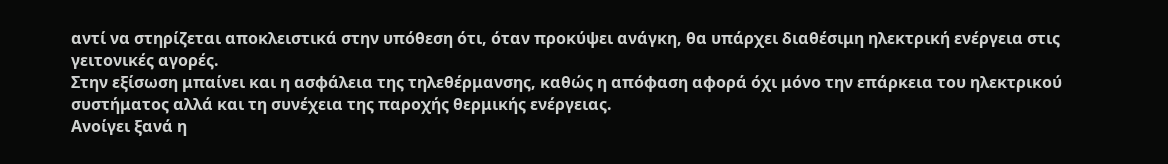αντί να στηρίζεται αποκλειστικά στην υπόθεση ότι, όταν προκύψει ανάγκη, θα υπάρχει διαθέσιμη ηλεκτρική ενέργεια στις γειτονικές αγορές.
Στην εξίσωση μπαίνει και η ασφάλεια της τηλεθέρμανσης, καθώς η απόφαση αφορά όχι μόνο την επάρκεια του ηλεκτρικού συστήματος αλλά και τη συνέχεια της παροχής θερμικής ενέργειας.
Ανοίγει ξανά η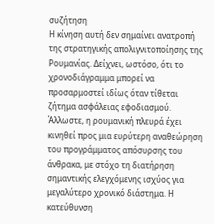συζήτηση
Η κίνηση αυτή δεν σημαίνει ανατροπή της στρατηγικής απολιγνιτοποίησης της Ρουμανίας. Δείχνει, ωστόσο, ότι το χρονοδιάγραμμα μπορεί να προσαρμοστεί ιδίως όταν τίθεται ζήτημα ασφάλειας εφοδιασμού.
Άλλωστε, η ρουμανική πλευρά έχει κινηθεί προς μια ευρύτερη αναθεώρηση του προγράμματος απόσυρσης του άνθρακα, με στόχο τη διατήρηση σημαντικής ελεγχόμενης ισχύος για μεγαλύτερο χρονικό διάστημα. Η κατεύθυνση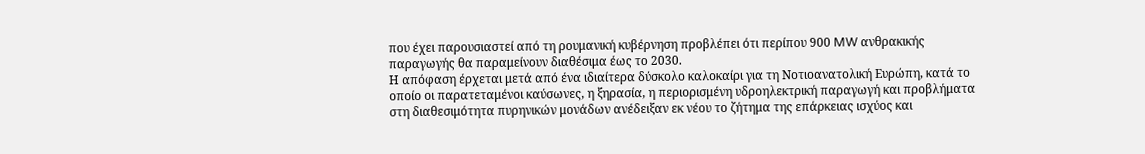που έχει παρουσιαστεί από τη ρουμανική κυβέρνηση προβλέπει ότι περίπου 900 MW ανθρακικής παραγωγής θα παραμείνουν διαθέσιμα έως το 2030.
Η απόφαση έρχεται μετά από ένα ιδιαίτερα δύσκολο καλοκαίρι για τη Νοτιοανατολική Ευρώπη, κατά το οποίο οι παρατεταμένοι καύσωνες, η ξηρασία, η περιορισμένη υδροηλεκτρική παραγωγή και προβλήματα στη διαθεσιμότητα πυρηνικών μονάδων ανέδειξαν εκ νέου το ζήτημα της επάρκειας ισχύος και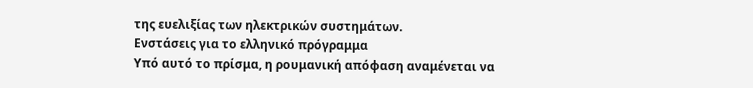της ευελιξίας των ηλεκτρικών συστημάτων.
Ενστάσεις για το ελληνικό πρόγραμμα
Υπό αυτό το πρίσμα, η ρουμανική απόφαση αναμένεται να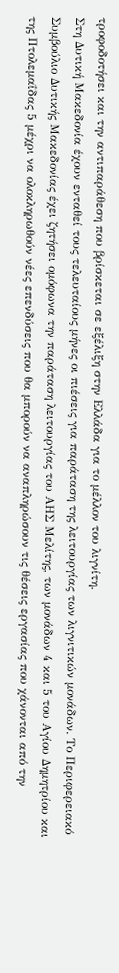τροφοδοτήσει και την αντιπαράθεση που βρίσκεται σε εξέλιξη στην Ελλάδα για το μέλλον του λιγνίτη.
Στη Δυτική Μακεδονία έχουν ενταθεί τους τελευταίους μήνες οι πιέσεις για παράταση της λειτουργίας των λιγνιτικών μονάδων. Το Περιφερειακό Συμβούλιο Δυτικής Μακεδονίας έχει ζητήσει ομόφωνα την παράταση λειτουργίας του ΑΗΣ Μελίτης, των μονάδων 4 και 5 του Αγίου Δημητρίου και της Πτολεμαΐδας 5 μέχρι να ολοκληρωθούν νέες επενδύσεις που θα μπορούν να αναπληρώσουν τις θέσεις εργασίας που χάνονται από την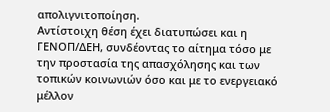απολιγνιτοποίηση.
Αντίστοιχη θέση έχει διατυπώσει και η ΓΕΝΟΠ/ΔΕΗ, συνδέοντας το αίτημα τόσο με την προστασία της απασχόλησης και των τοπικών κοινωνιών όσο και με το ενεργειακό μέλλον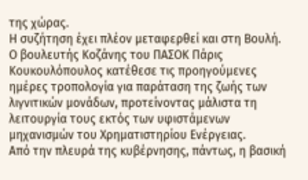της χώρας.
Η συζήτηση έχει πλέον μεταφερθεί και στη Βουλή. Ο βουλευτής Κοζάνης του ΠΑΣΟΚ Πάρις Κουκουλόπουλος κατέθεσε τις προηγούμενες ημέρες τροπολογία για παράταση της ζωής των λιγνιτικών μονάδων, προτείνοντας μάλιστα τη λειτουργία τους εκτός των υφιστάμενων μηχανισμών του Χρηματιστηρίου Ενέργειας.
Από την πλευρά της κυβέρνησης, πάντως, η βασική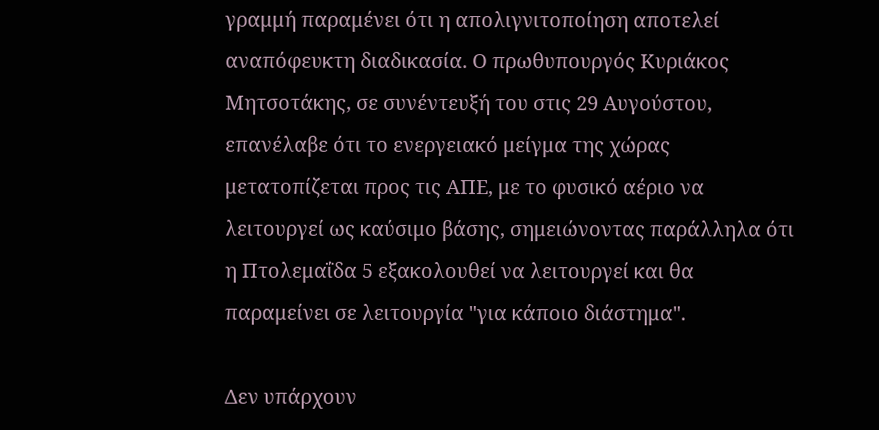γραμμή παραμένει ότι η απολιγνιτοποίηση αποτελεί αναπόφευκτη διαδικασία. Ο πρωθυπουργός Κυριάκος Μητσοτάκης, σε συνέντευξή του στις 29 Αυγούστου, επανέλαβε ότι το ενεργειακό μείγμα της χώρας μετατοπίζεται προς τις ΑΠΕ, με το φυσικό αέριο να λειτουργεί ως καύσιμο βάσης, σημειώνοντας παράλληλα ότι η Πτολεμαΐδα 5 εξακολουθεί να λειτουργεί και θα παραμείνει σε λειτουργία "για κάποιο διάστημα".

Δεν υπάρχουν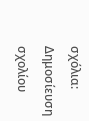σχόλια:
Δημοσίευση σχολίου